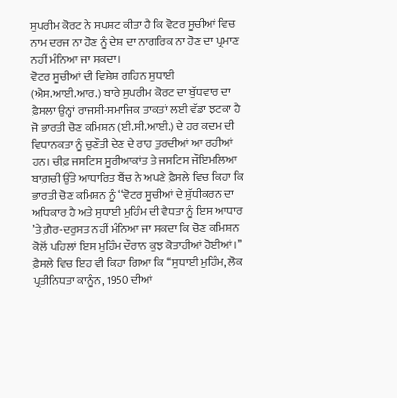ਸੁਪਰੀਮ ਕੋਰਟ ਨੇ ਸਪਸ਼ਟ ਕੀਤਾ ਹੈ ਕਿ ਵੋਟਰ ਸੂਚੀਆਂ ਵਿਚ ਨਾਮ ਦਰਜ ਨਾ ਹੋਣ ਨੂੰ ਦੇਸ਼ ਦਾ ਨਾਗਰਿਕ ਨਾ ਹੋਣ ਦਾ ਪ੍ਰਮਾਣ ਨਹੀਂ ਮੰਨਿਆ ਜਾ ਸਕਦਾ।
ਵੋਟਰ ਸੂਚੀਆਂ ਦੀ ਵਿਸ਼ੇਸ਼ ਗਹਿਨ ਸੁਧਾਈ (ਐਸ.ਆਈ.ਆਰ.) ਬਾਰੇ ਸੁਪਰੀਮ ਕੋਰਟ ਦਾ ਬੁੱਧਵਾਰ ਦਾ ਫ਼ੈਸਲਾ ਉਨ੍ਹਾਂ ਰਾਜਸੀ-ਸਮਾਜਿਕ ਤਾਕਤਾਂ ਲਈ ਵੱਡਾ ਝਟਕਾ ਹੈ ਜੋ ਭਾਰਤੀ ਚੋਣ ਕਮਿਸ਼ਨ (ਈ.ਸੀ.ਆਈ.) ਦੇ ਹਰ ਕਦਮ ਦੀ ਵਿਧਾਨਕਤਾ ਨੂੰ ਚੁਣੌਤੀ ਦੇਣ ਦੇ ਰਾਹ ਤੁਰਦੀਆਂ ਆ ਰਹੀਆਂ ਹਨ। ਚੀਫ਼ ਜਸਟਿਸ ਸੂਰੀਆਕਾਂਤ ਤੇ ਜਸਟਿਸ ਜੌਇਮਲਿਆ ਬਾਗ਼ਚੀ ਉੱਤੇ ਆਧਾਰਿਤ ਬੈਂਚ ਨੇ ਅਪਣੇ ਫ਼ੈਸਲੇ ਵਿਚ ਕਿਹਾ ਕਿ ਭਾਰਤੀ ਚੋਣ ਕਮਿਸ਼ਨ ਨੂੰ ‘‘ਵੋਟਰ ਸੂਚੀਆਂ ਦੇ ਸ਼ੁੱਧੀਕਰਨ ਦਾ ਅਧਿਕਾਰ ਹੈ ਅਤੇ ਸੁਧਾਈ ਮੁਹਿੰਮ ਦੀ ਵੈਧਤਾ ਨੂੰ ਇਸ ਆਧਾਰ ’ਤੇ ਗ਼ੈਰ-ਦਰੁਸਤ ਨਹੀਂ ਮੰਨਿਆ ਜਾ ਸਕਦਾ ਕਿ ਚੋਣ ਕਮਿਸ਼ਨ ਕੋਲੋਂ ਪਹਿਲਾਂ ਇਸ ਮੁਹਿੰਮ ਦੌਰਾਨ ਕੁਝ ਕੋਤਾਹੀਆਂ ਹੋਈਆਂ।’’
ਫ਼ੈਸਲੇ ਵਿਚ ਇਹ ਵੀ ਕਿਹਾ ਗਿਆ ਕਿ ‘‘ਸੁਧਾਈ ਮੁਹਿੰਮ, ਲੋਕ ਪ੍ਰਤੀਨਿਧਤਾ ਕਾਨੂੰਨ, 1950 ਦੀਆਂ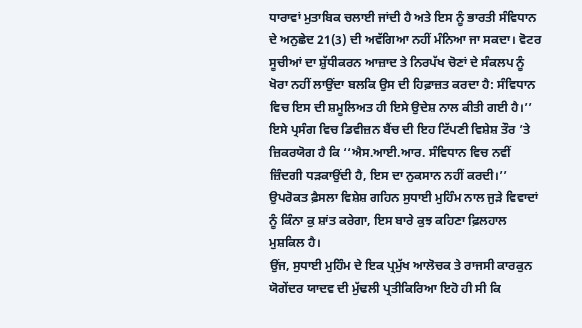ਧਾਰਾਵਾਂ ਮੁਤਾਬਿਕ ਚਲਾਈ ਜਾਂਦੀ ਹੈ ਅਤੇ ਇਸ ਨੂੰ ਭਾਰਤੀ ਸੰਵਿਧਾਨ ਦੇ ਅਨੁਛੇਦ 21(3) ਦੀ ਅਵੱਗਿਆ ਨਹੀਂ ਮੰਨਿਆ ਜਾ ਸਕਦਾ। ਵੋਟਰ ਸੂਚੀਆਂ ਦਾ ਸ਼ੁੱਧੀਕਰਨ ਆਜ਼ਾਦ ਤੇ ਨਿਰਪੱਖ ਚੋਣਾਂ ਦੇ ਸੰਕਲਪ ਨੂੰ ਖੋਰਾ ਨਹੀਂ ਲਾਉਂਦਾ ਬਲਕਿ ਉਸ ਦੀ ਹਿਫ਼ਾਜ਼ਤ ਕਰਦਾ ਹੈ: ਸੰਵਿਧਾਨ ਵਿਚ ਇਸ ਦੀ ਸ਼ਮੂਲਿਅਤ ਹੀ ਇਸੇ ਉਦੇਸ਼ ਨਾਲ ਕੀਤੀ ਗਈ ਹੈ।’’ ਇਸੇ ਪ੍ਰਸੰਗ ਵਿਚ ਡਿਵੀਜ਼ਨ ਬੈਂਚ ਦੀ ਇਹ ਟਿੱਪਣੀ ਵਿਸ਼ੇਸ਼ ਤੌਰ ’ਤੇ ਜ਼ਿਕਰਯੋਗ ਹੈ ਕਿ ‘‘ਐਸ.ਆਈ.ਆਰ. ਸੰਵਿਧਾਨ ਵਿਚ ਨਵੀਂ ਜ਼ਿੰਦਗੀ ਧੜਕਾਉਂਦੀ ਹੈ, ਇਸ ਦਾ ਨੁਕਸਾਨ ਨਹੀਂ ਕਰਦੀ।’’
ਉਪਰੋਕਤ ਫ਼ੈਸਲਾ ਵਿਸ਼ੇਸ਼ ਗਹਿਨ ਸੁਧਾਈ ਮੁਹਿੰਮ ਨਾਲ ਜੁੜੇ ਵਿਵਾਦਾਂ ਨੂੰ ਕਿੰਨਾ ਕੁ ਸ਼ਾਂਤ ਕਰੇਗਾ, ਇਸ ਬਾਰੇ ਕੁਝ ਕਹਿਣਾ ਫ਼ਿਲਹਾਲ ਮੁਸ਼ਕਿਲ ਹੈ।
ਉਂਜ, ਸੁਧਾਈ ਮੁਹਿੰਮ ਦੇ ਇਕ ਪ੍ਰਮੁੱਖ ਆਲੋਚਕ ਤੇ ਰਾਜਸੀ ਕਾਰਕੁਨ ਯੋਗੇਂਦਰ ਯਾਦਵ ਦੀ ਮੁੱਢਲੀ ਪ੍ਰਤੀਕਿਰਿਆ ਇਹੋ ਹੀ ਸੀ ਕਿ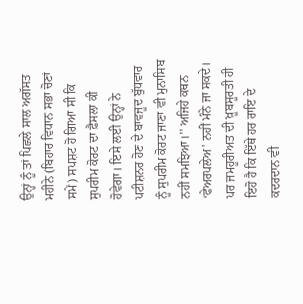ਉਨ੍ਹਾਂ ਨੂੰ ਤਾਂ ਪਿਛਲੇ ਸਾਲ ਅਗੱਸਤ ਮਹੀਨੇ (ਬਿਹਾਰ ਵਿਧਾਨ ਸਭਾ ਚੋਣਾਂ ਸਮੇਂ) ਸਪਸ਼ਟ ਹੋ ਗਿਆ ਸੀ ਕਿ ਸੁਪਰੀਮ ਕੋਰਟ ਦਾ ਫ਼ੈਸਲਾ ਕੀ ਹੋਵੇਗਾ। ਇਸੇ ਲਈ ਉਨ੍ਹਾਂ ਨੇ ਪਟੀਸ਼ਨਰ ਹੋਣ ਦੇ ਬਾਵਜੂਦ ਬੁੱਧਵਾਰ ਨੂੰ ਸੁਪਰੀਮ ਕੋਰਟ ਜਾਣਾ ਵੀ ਮੁਨਾਸਿਬ ਨਹੀਂ ਸਮਝਿਆ।’’ ਅਜਿਹੇ ਕਥਨ ‘ਫੇਅਰਪਲੇਅ’ ਨਹੀਂ ਮੰਨੇ ਜਾ ਸਕਦੇ। ਪਰ ਜਮਹੂਰੀਅਤ ਦੀ ਖ਼ੂਬਸੂਰਤੀ ਹੀ ਇਹੋ ਹੈ ਕਿ ਇੱਥੇ ਹਰ ਰਾਇ ਦੇ ਕਦਰਦਾਨ ਵੀ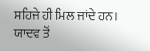ਸਹਿਜੇ ਹੀ ਮਿਲ ਜਾਂਦੇ ਹਨ।
ਯਾਦਵ ਤੋਂ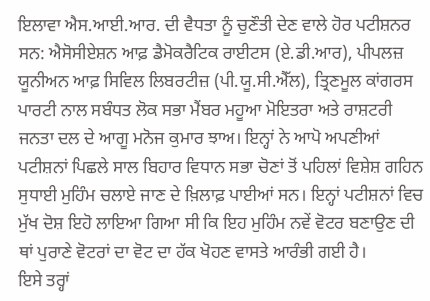ਇਲਾਵਾ ਐਸ.ਆਈ.ਆਰ. ਦੀ ਵੈਧਤਾ ਨੂੰ ਚੁਣੌਤੀ ਦੇਣ ਵਾਲੇ ਹੋਰ ਪਟੀਸ਼ਨਰ ਸਨ: ਐਸੋਸੀਏਸ਼ਨ ਆਫ਼ ਡੈਮੋਕਰੈਟਿਕ ਰਾਈਟਸ (ਏ.ਡੀ.ਆਰ), ਪੀਪਲਜ਼ ਯੂਨੀਅਨ ਆਫ਼ ਸਿਵਿਲ ਲਿਬਰਟੀਜ਼ (ਪੀ.ਯੂ.ਸੀ.ਐੱਲ), ਤ੍ਰਿਣਮੂਲ ਕਾਂਗਰਸ ਪਾਰਟੀ ਨਾਲ ਸਬੰਧਤ ਲੋਕ ਸਭਾ ਮੈਂਬਰ ਮਹੂਆ ਮੋਇਤਰਾ ਅਤੇ ਰਾਸ਼ਟਰੀ ਜਨਤਾ ਦਲ ਦੇ ਆਗੂ ਮਨੋਜ ਕੁਮਾਰ ਝਾਅ। ਇਨ੍ਹਾਂ ਨੇ ਆਪੋ ਅਪਣੀਆਂ ਪਟੀਸ਼ਨਾਂ ਪਿਛਲੇ ਸਾਲ ਬਿਹਾਰ ਵਿਧਾਨ ਸਭਾ ਚੋਣਾਂ ਤੋਂ ਪਹਿਲਾਂ ਵਿਸ਼ੇਸ਼ ਗਹਿਨ ਸੁਧਾਈ ਮੁਹਿੰਮ ਚਲਾਏ ਜਾਣ ਦੇ ਖ਼ਿਲਾਫ਼ ਪਾਈਆਂ ਸਨ। ਇਨ੍ਹਾਂ ਪਟੀਸ਼ਨਾਂ ਵਿਚ ਮੁੱਖ ਦੋਸ਼ ਇਹੋ ਲਾਇਆ ਗਿਆ ਸੀ ਕਿ ਇਹ ਮੁਹਿੰਮ ਨਵੇਂ ਵੋਟਰ ਬਣਾਉਣ ਦੀ ਥਾਂ ਪੁਰਾਣੇ ਵੋਟਰਾਂ ਦਾ ਵੋਟ ਦਾ ਹੱਕ ਖੋਹਣ ਵਾਸਤੇ ਆਰੰਭੀ ਗਈ ਹੈ।
ਇਸੇ ਤਰ੍ਹਾਂ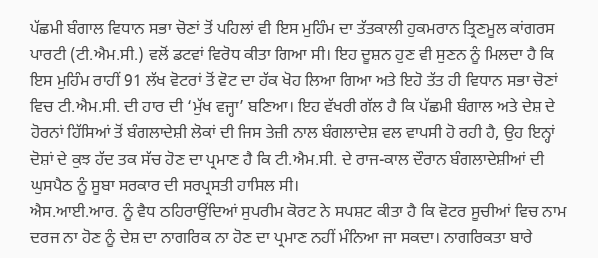ਪੱਛਮੀ ਬੰਗਾਲ ਵਿਧਾਨ ਸਭਾ ਚੋਣਾਂ ਤੋਂ ਪਹਿਲਾਂ ਵੀ ਇਸ ਮੁਹਿੰਮ ਦਾ ਤੱਤਕਾਲੀ ਹੁਕਮਰਾਨ ਤ੍ਰਿਣਮੂਲ ਕਾਂਗਰਸ ਪਾਰਟੀ (ਟੀ.ਐਮ.ਸੀ.) ਵਲੋਂ ਡਟਵਾਂ ਵਿਰੋਧ ਕੀਤਾ ਗਿਆ ਸੀ। ਇਹ ਦੂਸ਼ਨ ਹੁਣ ਵੀ ਸੁਣਨ ਨੂੰ ਮਿਲਦਾ ਹੈ ਕਿ ਇਸ ਮੁਹਿੰਮ ਰਾਹੀਂ 91 ਲੱਖ ਵੋਟਰਾਂ ਤੋਂ ਵੋਟ ਦਾ ਹੱਕ ਖੋਹ ਲਿਆ ਗਿਆ ਅਤੇ ਇਹੋ ਤੱਤ ਹੀ ਵਿਧਾਨ ਸਭਾ ਚੋਣਾਂ ਵਿਚ ਟੀ.ਐਮ.ਸੀ. ਦੀ ਹਾਰ ਦੀ ‘ਮੁੱਖ ਵਜ੍ਹਾ’ ਬਣਿਆ। ਇਹ ਵੱਖਰੀ ਗੱਲ ਹੈ ਕਿ ਪੱਛਮੀ ਬੰਗਾਲ ਅਤੇ ਦੇਸ਼ ਦੇ ਹੋਰਨਾਂ ਹਿੱਸਿਆਂ ਤੋਂ ਬੰਗਲਾਦੇਸ਼ੀ ਲੋਕਾਂ ਦੀ ਜਿਸ ਤੇਜ਼ੀ ਨਾਲ ਬੰਗਲਾਦੇਸ਼ ਵਲ ਵਾਪਸੀ ਹੋ ਰਹੀ ਹੈ, ਉਹ ਇਨ੍ਹਾਂ ਦੋਸ਼ਾਂ ਦੇ ਕੁਝ ਹੱਦ ਤਕ ਸੱਚ ਹੋਣ ਦਾ ਪ੍ਰਮਾਣ ਹੈ ਕਿ ਟੀ.ਐਮ.ਸੀ. ਦੇ ਰਾਜ-ਕਾਲ ਦੌਰਾਨ ਬੰਗਲਾਦੇਸ਼ੀਆਂ ਦੀ ਘੁਸਪੈਠ ਨੂੰ ਸੂਬਾ ਸਰਕਾਰ ਦੀ ਸਰਪ੍ਰਸਤੀ ਹਾਸਿਲ ਸੀ।
ਐਸ.ਆਈ.ਆਰ. ਨੂੰ ਵੈਧ ਠਹਿਰਾਉਂਦਿਆਂ ਸੁਪਰੀਮ ਕੋਰਟ ਨੇ ਸਪਸ਼ਟ ਕੀਤਾ ਹੈ ਕਿ ਵੋਟਰ ਸੂਚੀਆਂ ਵਿਚ ਨਾਮ ਦਰਜ ਨਾ ਹੋਣ ਨੂੰ ਦੇਸ਼ ਦਾ ਨਾਗਰਿਕ ਨਾ ਹੋਣ ਦਾ ਪ੍ਰਮਾਣ ਨਹੀਂ ਮੰਨਿਆ ਜਾ ਸਕਦਾ। ਨਾਗਰਿਕਤਾ ਬਾਰੇ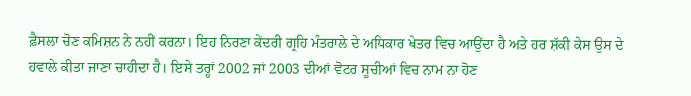ਫ਼ੈਸਲਾ ਚੋਣ ਕਮਿਸ਼ਨ ਨੇ ਨਹੀਂ ਕਰਨਾ। ਇਹ ਨਿਰਣਾ ਕੇਂਦਰੀ ਗ੍ਰਹਿ ਮੰਤਰਾਲੇ ਦੇ ਅਧਿਕਾਰ ਖੇਤਰ ਵਿਚ ਆਉਂਦਾ ਹੈ ਅਤੇ ਹਰ ਸ਼ੱਕੀ ਕੇਸ ਉਸ ਦੇ ਹਵਾਲੇ ਕੀਤਾ ਜਾਣਾ ਚਾਹੀਦਾ ਹੈ। ਇਸੇ ਤਰ੍ਹਾਂ 2002 ਜਾਂ 2003 ਦੀਆਂ ਵੋਟਰ ਸੂਚੀਆਂ ਵਿਚ ਨਾਮ ਨਾ ਹੋਣ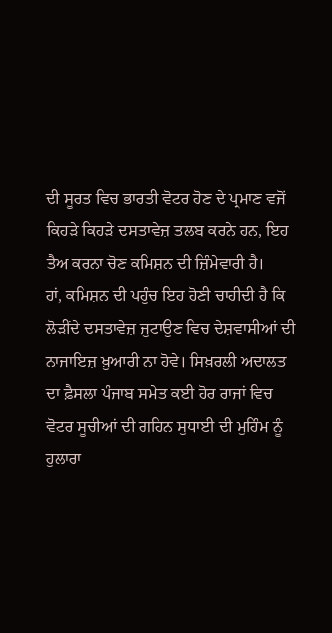ਦੀ ਸੂਰਤ ਵਿਚ ਭਾਰਤੀ ਵੋਟਰ ਹੋਣ ਦੇ ਪ੍ਰਮਾਣ ਵਜੋਂ ਕਿਹੜੇ ਕਿਹੜੇ ਦਸਤਾਵੇਜ਼ ਤਲਬ ਕਰਨੇ ਹਨ, ਇਹ ਤੈਅ ਕਰਨਾ ਚੋਣ ਕਮਿਸ਼ਨ ਦੀ ਜ਼ਿੰਮੇਵਾਰੀ ਹੈ।
ਹਾਂ, ਕਮਿਸ਼ਨ ਦੀ ਪਹੁੰਚ ਇਹ ਹੋਣੀ ਚਾਹੀਦੀ ਹੈ ਕਿ ਲੋੜੀਂਦੇ ਦਸਤਾਵੇਜ਼ ਜੁਟਾਉਣ ਵਿਚ ਦੇਸ਼ਵਾਸੀਆਂ ਦੀ ਨਾਜਾਇਜ਼ ਖ਼ੁਆਰੀ ਨਾ ਹੋਵੇ। ਸਿਖ਼ਰਲੀ ਅਦਾਲਤ ਦਾ ਫ਼ੈਸਲਾ ਪੰਜਾਬ ਸਮੇਤ ਕਈ ਹੋਰ ਰਾਜਾਂ ਵਿਚ ਵੋਟਰ ਸੂਚੀਆਂ ਦੀ ਗਹਿਨ ਸੁਧਾਈ ਦੀ ਮੁਹਿੰਮ ਨੂੰ ਹੁਲਾਰਾ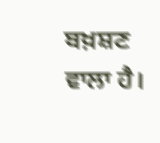ਬਖ਼ਸ਼ਣ ਵਾਲਾ ਹੈ।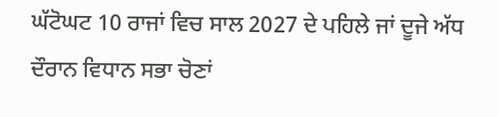ਘੱਟੋਘਟ 10 ਰਾਜਾਂ ਵਿਚ ਸਾਲ 2027 ਦੇ ਪਹਿਲੇ ਜਾਂ ਦੂਜੇ ਅੱਧ ਦੌਰਾਨ ਵਿਧਾਨ ਸਭਾ ਚੋਣਾਂ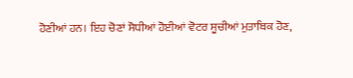ਹੋਣੀਆਂ ਹਨ। ਇਹ ਚੋਣਾਂ ਸੋਧੀਆਂ ਹੋਈਆਂ ਵੋਟਰ ਸੂਚੀਆਂ ਮੁਤਾਬਿਕ ਹੋਣ,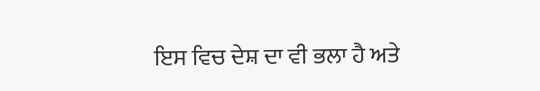ਇਸ ਵਿਚ ਦੇਸ਼ ਦਾ ਵੀ ਭਲਾ ਹੈ ਅਤੇ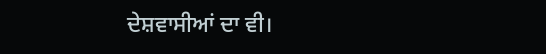ਦੇਸ਼ਵਾਸੀਆਂ ਦਾ ਵੀ।